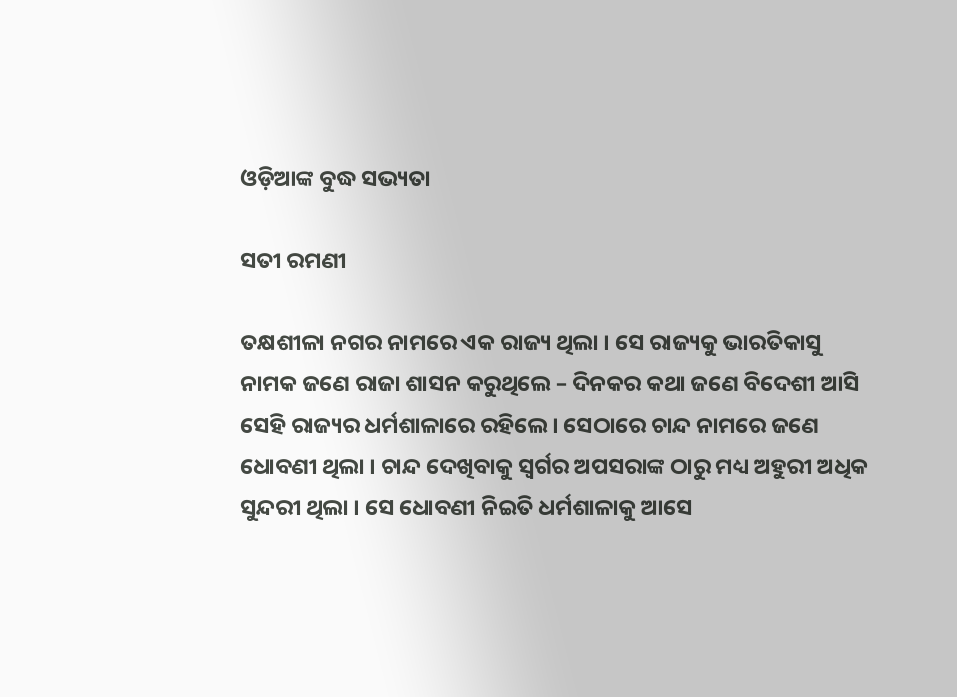ଓଡ଼ିଆଙ୍କ ବୁଦ୍ଧ ସଭ୍ୟତା

ସତୀ ରମଣୀ

ତକ୍ଷଶୀଳା ନଗର ନାମରେ ଏକ ରାଜ୍ୟ ଥିଲା । ସେ ରାଜ୍ୟକୁ ଭାରତିକାସୁ ନାମକ ଜଣେ ରାଜା ଶାସନ କରୁଥିଲେ – ଦିନକର କଥା ଜଣେ ବିଦେଶୀ ଆସି ସେହି ରାଜ୍ୟର ଧର୍ମଶାଳାରେ ରହିଲେ । ସେଠାରେ ଚାନ୍ଦ ନାମରେ ଜଣେ ଧୋବଣୀ ଥିଲା । ଚାନ୍ଦ ଦେଖିବାକୁ ସ୍ୱର୍ଗର ଅପସରାଙ୍କ ଠାରୁ ମଧ୍ୟ ଅହୁରୀ ଅଧିକ ସୁନ୍ଦରୀ ଥିଲା । ସେ ଧୋବଣୀ ନିଇତି ଧର୍ମଶାଳାକୁ ଆସେ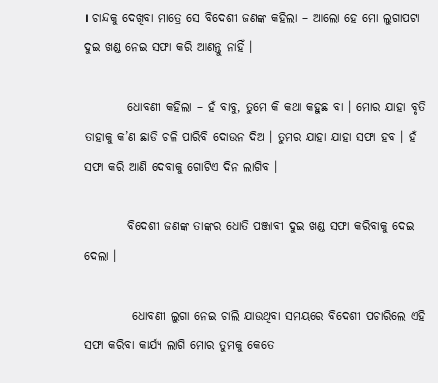। ଚାନ୍ଦକୁ ଦେଖିବା ମାତ୍ରେ ସେ ବିଦେଶୀ ଜଣଙ୍କ କହିଲା – ଆଲୋ ହେ ମୋ ଲୁଗାପଟା ଦୁଇ ଖଣ୍ଡ ନେଇ ସଫା କରି ଆଣନ୍ତୁ ନାହିଁ ।

         ଧୋବଣୀ କହିଲା – ହଁ ବାବୁ, ତୁମେ କି କଥା କହୁଛ ବା । ମୋର ଯାହା ବୃତି ତାହାକୁ କ’ଣ ଛାଡି ଚଳି ପାରିବି ଦୋଉନ ଦିଅ । ତୁମର ଯାହା ଯାହା ସଫା ହବ । ହଁ ସଫା କରି ଆଣି ଦେବାକୁ ଗୋଟିଏ ଦିନ ଲାଗିବ ।

         ବିଦେଶୀ ଜଣଙ୍କ ତାଙ୍କର ଧୋତି ପଞ୍ଜାବୀ ଦୁଇ ଖଣ୍ଡ ସଫା କରିବାକୁ ଦେଇ ଦେଲା ।

          ଧୋବଣୀ ଲୁଗା ନେଇ ଚାଲି ଯାଉଥିବା ସମୟରେ ବିଦେଶୀ ପଚାରିଲେ ଏହି ସଫା କରିବା କାର୍ଯ୍ୟ ଲାଗି ମୋର ତୁମକୁ କେତେ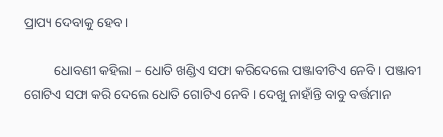ପ୍ରାପ୍ୟ ଦେବାକୁ ହେବ ।

         ଧୋବଣୀ କହିଲା – ଧୋତି ଖଣ୍ଡିଏ ସଫା କରିଦେଲେ ପଞ୍ଜାବୀଟିଏ ନେବି । ପଞ୍ଜାବୀ ଗୋଟିଏ ସଫା କରି ଦେଲେ ଧୋତି ଗୋଟିଏ ନେବି । ଦେଖୁ ନାହାଁନ୍ତି ବାବୁ ବର୍ତ୍ତମାନ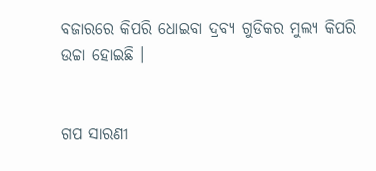ବଜାରରେ କିପରି ଧୋଇବା ଦ୍ରବ୍ୟ ଗୁଡିକର ମୁଲ୍ୟ କିପରି ଉଚ୍ଚା ହୋଇଛି ।


ଗପ ସାରଣୀ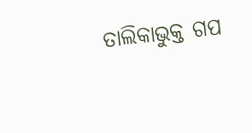ତାଲିକାଭୁକ୍ତ ଗପ